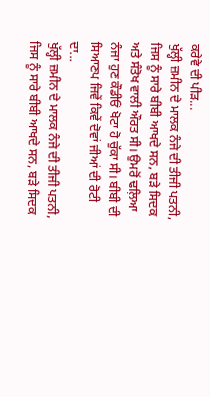ਕਰੇਵੇ ਦੀ ਪੀੜ...
ਖੁੱਲ੍ਹੀ ਜ਼ਮੀਨ ਦੇ ਮਾਲਕ ਨੰਜੇ ਦੀ ਤੀਜੀ ਪਤਨੀ, ਜਿਸ ਨੂੰ ਸਾਰੇ ਬੀਬੀ ਆਖਦੇ ਸਨ, ਬੜੇ ਸਿਦਕ ਅਤੇ ਸੰਤੋਖ ਵਾਲੀ ਔਰਤ ਸੀ। ਉਮਰੋਂ ਢਲ਼ਿਆ ਨੰਜਾ ਹੁਣ ਕੌਡੀਓਂ ਖੋਟਾ ਹੋ ਚੁੱਕਾ ਸੀ। ਬੀਬੀ ਦੀ ਸਿਆਣਪ ਜਿਵੇਂ ਕਿਵੇਂ ਦੋਵਾਂ ਜੀਆਂ ਦੀ ਰੋਟੀ ਦਾ...
ਖੁੱਲ੍ਹੀ ਜ਼ਮੀਨ ਦੇ ਮਾਲਕ ਨੰਜੇ ਦੀ ਤੀਜੀ ਪਤਨੀ, ਜਿਸ ਨੂੰ ਸਾਰੇ ਬੀਬੀ ਆਖਦੇ ਸਨ, ਬੜੇ ਸਿਦਕ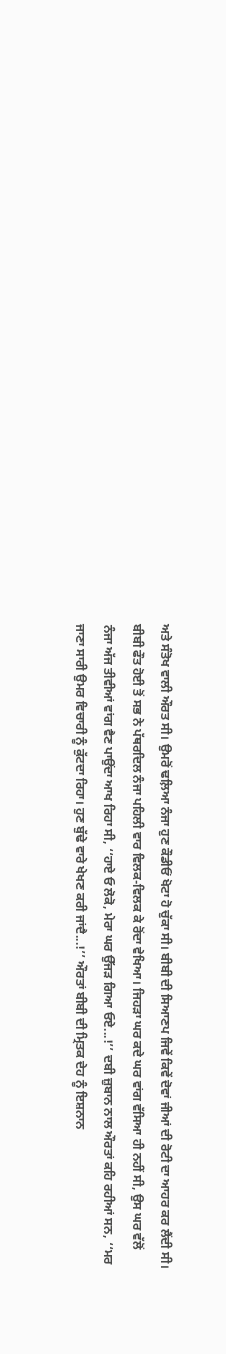ਅਤੇ ਸੰਤੋਖ ਵਾਲੀ ਔਰਤ ਸੀ। ਉਮਰੋਂ ਢਲ਼ਿਆ ਨੰਜਾ ਹੁਣ ਕੌਡੀਓਂ ਖੋਟਾ ਹੋ ਚੁੱਕਾ ਸੀ। ਬੀਬੀ ਦੀ ਸਿਆਣਪ ਜਿਵੇਂ ਕਿਵੇਂ ਦੋਵਾਂ ਜੀਆਂ ਦੀ ਰੋਟੀ ਦਾ ਆਹਰ ਕਰ ਲੈਂਦੀ ਸੀ। ਬੀਬੀ ਫੌਤ ਹੋਈ ਤੋਂ ਸਭ ਨੇ ਪੱਥਰਦਿਲ ਨੰਜਾ ਪਹਿਲੀ ਵਾਰ ਵਿਲਕ-ਵਿਲਕ ਕੇ ਰੋਂਦਾ ਵੇਖਿਆ। ਜਿਹੜਾ ਘਰ ਕਦੇ ਘਰ ਵਾਂਗ ਵੱਸਿਆ ਹੀ ਨਹੀਂ ਸੀ, ਉਸ ਘਰ ਵੱਲੋਂ ਨੰਜਾ ਅੱਜ ਤੀਵੀਆਂ ਵਾਂਗ ਵੈਣ ਪਾਉਂਦਾ ਆਖ ਰਿਹਾ ਸੀ, ‘‘ਹਾਏ ਓ ਲੋਕੋ, ਮੇਰਾ ਘਰ ਉੱਜੜ ਗਿਆ ਓਏ...!’’ ਦਬੀ ਜ਼ੁਬਾਨ ਨਾਲ ਔਰਤਾਂ ਕਹਿ ਰਹੀਆਂ ਸਨ, ‘‘ਮਰ ਜਾਣਾ ਸਾਰੀ ਉਮਰ ਵਿਚਾਰੀ ਨੂੰ ਕੁੱਟਦਾ ਰਿਹਾ। ਹੁਣ ਬੁੱਢੇ ਵਾਰੇ ਖੇਖਣ ਕਰੀ ਜਾਂਦੈ...!’’ ਔਰਤਾਂ ਬੀਬੀ ਦੀ ਮ੍ਰਿਤਕ ਦੇਹ ਨੂੰ ਇਸ਼ਨਾਨ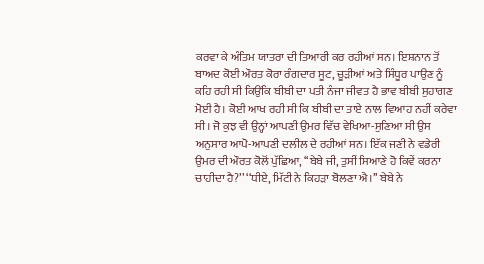ਕਰਵਾ ਕੇ ਅੰਤਿਮ ਯਾਤਰਾ ਦੀ ਤਿਆਰੀ ਕਰ ਰਹੀਆਂ ਸਨ। ਇਸ਼ਨਾਨ ਤੋਂ ਬਾਅਦ ਕੋਈ ਔਰਤ ਕੋਰਾ ਰੰਗਦਾਰ ਸੂਟ, ਚੂੜੀਆਂ ਅਤੇ ਸਿੰਧੂਰ ਪਾਉਣ ਨੂੰ ਕਹਿ ਰਹੀ ਸੀ ਕਿਉਂਕਿ ਬੀਬੀ ਦਾ ਪਤੀ ਨੰਜਾ ਜੀਵਤ ਹੈ ਭਾਵ ਬੀਬੀ ਸੁਹਾਗਣ ਮੋਈ ਹੈ। ਕੋਈ ਆਖ ਰਹੀ ਸੀ ਕਿ ਬੀਬੀ ਦਾ ਤਾਏ ਨਾਲ ਵਿਆਹ ਨਹੀਂ ਕਰੇਵਾ ਸੀ। ਜੋ ਕੁਝ ਵੀ ਉਨ੍ਹਾਂ ਆਪਣੀ ਉਮਰ ਵਿੱਚ ਵੇਖਿਆ-ਸੁਣਿਆ ਸੀ ਉਸ ਅਨੁਸਾਰ ਆਪੋ-ਆਪਣੀ ਦਲੀਲ ਦੇ ਰਹੀਆਂ ਸਨ। ਇੱਕ ਜਣੀ ਨੇ ਵਡੇਰੀ ਉਮਰ ਦੀ ਔਰਤ ਕੋਲੋਂ ਪੁੱਛਿਆ, ‘‘ਬੇਬੇ ਜੀ, ਤੁਸੀਂ ਸਿਆਣੇ ਹੋ ਕਿਵੇਂ ਕਰਨਾ ਚਾਹੀਦਾ ਹੈ?’’ ‘‘ਧੀਏ, ਮਿੱਟੀ ਨੇ ਕਿਹੜਾ ਬੋਲਣਾ ਐ।’’ ਬੇਬੇ ਨੇ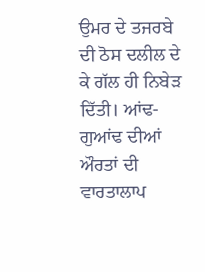ਉਮਰ ਦੇ ਤਜਰਬੇ ਦੀ ਠੋਸ ਦਲੀਲ ਦੇ ਕੇ ਗੱਲ ਹੀ ਨਿਬੇੜ ਦਿੱਤੀ। ਆਂਢ-ਗੁਆਂਢ ਦੀਆਂ ਔਰਤਾਂ ਦੀ ਵਾਰਤਾਲਾਪ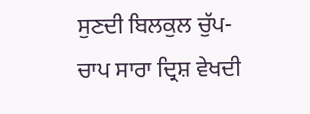ਸੁਣਦੀ ਬਿਲਕੁਲ ਚੁੱਪ-ਚਾਪ ਸਾਰਾ ਦ੍ਰਿਸ਼ ਵੇਖਦੀ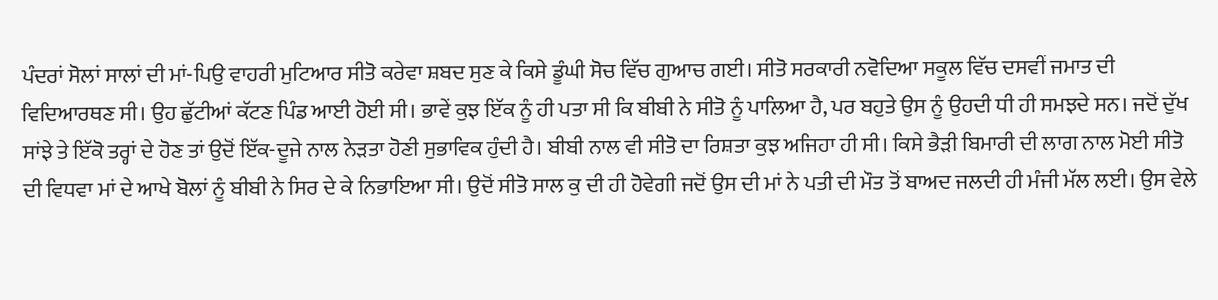ਪੰਦਰਾਂ ਸੋਲਾਂ ਸਾਲਾਂ ਦੀ ਮਾਂ-ਪਿਉ ਵਾਹਰੀ ਮੁਟਿਆਰ ਸੀਤੋ ਕਰੇਵਾ ਸ਼ਬਦ ਸੁਣ ਕੇ ਕਿਸੇ ਡੂੰਘੀ ਸੋਚ ਵਿੱਚ ਗੁਆਚ ਗਈ। ਸੀਤੋ ਸਰਕਾਰੀ ਨਵੋਦਿਆ ਸਕੂਲ ਵਿੱਚ ਦਸਵੀਂ ਜਮਾਤ ਦੀ ਵਿਦਿਆਰਥਣ ਸੀ। ਉਹ ਛੁੱਟੀਆਂ ਕੱਟਣ ਪਿੰਡ ਆਈ ਹੋਈ ਸੀ। ਭਾਵੇਂ ਕੁਝ ਇੱਕ ਨੂੰ ਹੀ ਪਤਾ ਸੀ ਕਿ ਬੀਬੀ ਨੇ ਸੀਤੋ ਨੂੰ ਪਾਲਿਆ ਹੈ, ਪਰ ਬਹੁਤੇ ਉਸ ਨੂੰ ਉਹਦੀ ਧੀ ਹੀ ਸਮਝਦੇ ਸਨ। ਜਦੋਂ ਦੁੱਖ ਸਾਂਝੇ ਤੇ ਇੱਕੋ ਤਰ੍ਹਾਂ ਦੇ ਹੋਣ ਤਾਂ ਉਦੋਂ ਇੱਕ-ਦੂਜੇ ਨਾਲ ਨੇੜਤਾ ਹੋਣੀ ਸੁਭਾਵਿਕ ਹੁੰਦੀ ਹੈ। ਬੀਬੀ ਨਾਲ ਵੀ ਸੀਤੋ ਦਾ ਰਿਸ਼ਤਾ ਕੁਝ ਅਜਿਹਾ ਹੀ ਸੀ। ਕਿਸੇ ਭੈੜੀ ਬਿਮਾਰੀ ਦੀ ਲਾਗ ਨਾਲ ਮੋਈ ਸੀਤੋ ਦੀ ਵਿਧਵਾ ਮਾਂ ਦੇ ਆਖੇ ਬੋਲਾਂ ਨੂੰ ਬੀਬੀ ਨੇ ਸਿਰ ਦੇ ਕੇ ਨਿਭਾਇਆ ਸੀ। ਉਦੋਂ ਸੀਤੋ ਸਾਲ ਕੁ ਦੀ ਹੀ ਹੋਵੇਗੀ ਜਦੋਂ ਉਸ ਦੀ ਮਾਂ ਨੇ ਪਤੀ ਦੀ ਮੌਤ ਤੋਂ ਬਾਅਦ ਜਲਦੀ ਹੀ ਮੰਜੀ ਮੱਲ ਲਈ। ਉਸ ਵੇਲੇ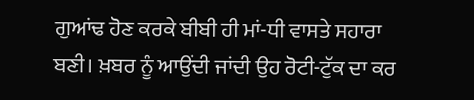ਗੁਆਂਢ ਹੋਣ ਕਰਕੇ ਬੀਬੀ ਹੀ ਮਾਂ-ਧੀ ਵਾਸਤੇ ਸਹਾਰਾ ਬਣੀ। ਖ਼ਬਰ ਨੂੰ ਆਉਂਦੀ ਜਾਂਦੀ ਉਹ ਰੋਟੀ-ਟੁੱਕ ਦਾ ਕਰ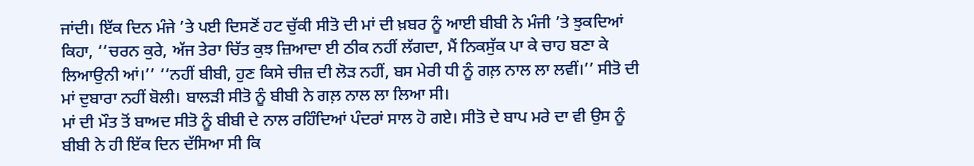ਜਾਂਦੀ। ਇੱਕ ਦਿਨ ਮੰਜੇ ’ਤੇ ਪਈ ਦਿਸਣੋਂ ਹਟ ਚੁੱਕੀ ਸੀਤੋ ਦੀ ਮਾਂ ਦੀ ਖ਼ਬਰ ਨੂੰ ਆਈ ਬੀਬੀ ਨੇ ਮੰਜੀ ’ਤੇ ਝੁਕਦਿਆਂ ਕਿਹਾ, ‘‘ਚਰਨ ਕੁਰੇ, ਅੱਜ ਤੇਰਾ ਚਿੱਤ ਕੁਝ ਜ਼ਿਆਦਾ ਈ ਠੀਕ ਨਹੀਂ ਲੱਗਦਾ, ਮੈਂ ਨਿਕਸੁੱਕ ਪਾ ਕੇ ਚਾਹ ਬਣਾ ਕੇ ਲਿਆਉਨੀ ਆਂ।’’ ‘‘ਨਹੀਂ ਬੀਬੀ, ਹੁਣ ਕਿਸੇ ਚੀਜ਼ ਦੀ ਲੋੜ ਨਹੀਂ, ਬਸ ਮੇਰੀ ਧੀ ਨੂੰ ਗਲ਼ ਨਾਲ ਲਾ ਲਵੀਂ।’’ ਸੀਤੋ ਦੀ ਮਾਂ ਦੁਬਾਰਾ ਨਹੀਂ ਬੋਲੀ। ਬਾਲੜੀ ਸੀਤੋ ਨੂੰ ਬੀਬੀ ਨੇ ਗਲ਼ ਨਾਲ ਲਾ ਲਿਆ ਸੀ।
ਮਾਂ ਦੀ ਮੌਤ ਤੋਂ ਬਾਅਦ ਸੀਤੋ ਨੂੰ ਬੀਬੀ ਦੇ ਨਾਲ ਰਹਿੰਦਿਆਂ ਪੰਦਰਾਂ ਸਾਲ ਹੋ ਗਏ। ਸੀਤੋ ਦੇ ਬਾਪ ਮਰੇ ਦਾ ਵੀ ਉਸ ਨੂੰ ਬੀਬੀ ਨੇ ਹੀ ਇੱਕ ਦਿਨ ਦੱਸਿਆ ਸੀ ਕਿ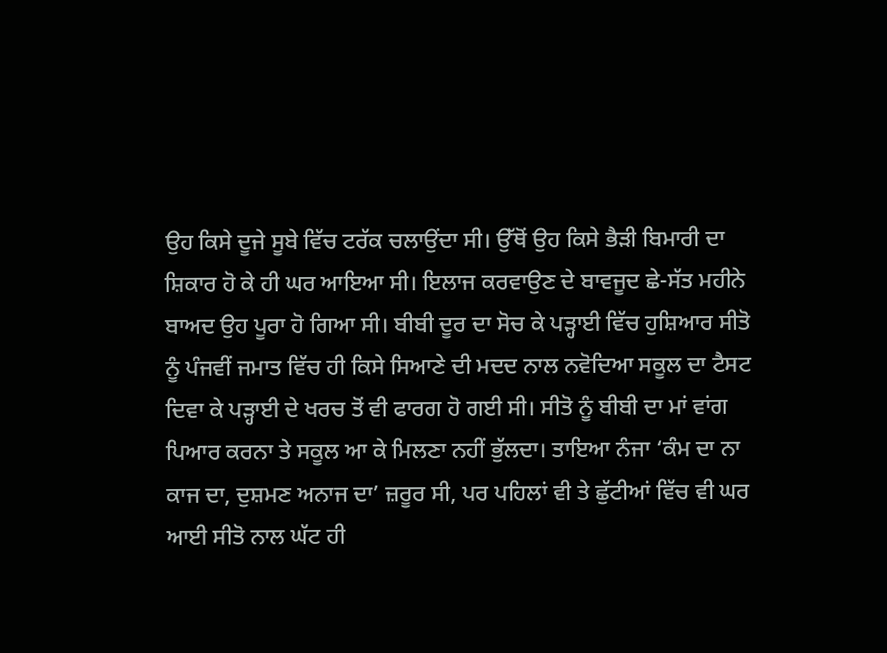ਉਹ ਕਿਸੇ ਦੂਜੇ ਸੂਬੇ ਵਿੱਚ ਟਰੱਕ ਚਲਾਉਂਦਾ ਸੀ। ਉੱਥੋਂ ਉਹ ਕਿਸੇ ਭੈੜੀ ਬਿਮਾਰੀ ਦਾ ਸ਼ਿਕਾਰ ਹੋ ਕੇ ਹੀ ਘਰ ਆਇਆ ਸੀ। ਇਲਾਜ ਕਰਵਾਉਣ ਦੇ ਬਾਵਜੂਦ ਛੇ-ਸੱਤ ਮਹੀਨੇ ਬਾਅਦ ਉਹ ਪੂਰਾ ਹੋ ਗਿਆ ਸੀ। ਬੀਬੀ ਦੂਰ ਦਾ ਸੋਚ ਕੇ ਪੜ੍ਹਾਈ ਵਿੱਚ ਹੁਸ਼ਿਆਰ ਸੀਤੋ ਨੂੰ ਪੰਜਵੀਂ ਜਮਾਤ ਵਿੱਚ ਹੀ ਕਿਸੇ ਸਿਆਣੇ ਦੀ ਮਦਦ ਨਾਲ ਨਵੋਦਿਆ ਸਕੂਲ ਦਾ ਟੈਸਟ ਦਿਵਾ ਕੇ ਪੜ੍ਹਾਈ ਦੇ ਖਰਚ ਤੋਂ ਵੀ ਫਾਰਗ ਹੋ ਗਈ ਸੀ। ਸੀਤੋ ਨੂੰ ਬੀਬੀ ਦਾ ਮਾਂ ਵਾਂਗ ਪਿਆਰ ਕਰਨਾ ਤੇ ਸਕੂਲ ਆ ਕੇ ਮਿਲਣਾ ਨਹੀਂ ਭੁੱਲਦਾ। ਤਾਇਆ ਨੰਜਾ ‘ਕੰਮ ਦਾ ਨਾ ਕਾਜ ਦਾ, ਦੁਸ਼ਮਣ ਅਨਾਜ ਦਾ’ ਜ਼ਰੂਰ ਸੀ, ਪਰ ਪਹਿਲਾਂ ਵੀ ਤੇ ਛੁੱਟੀਆਂ ਵਿੱਚ ਵੀ ਘਰ ਆਈ ਸੀਤੋ ਨਾਲ ਘੱਟ ਹੀ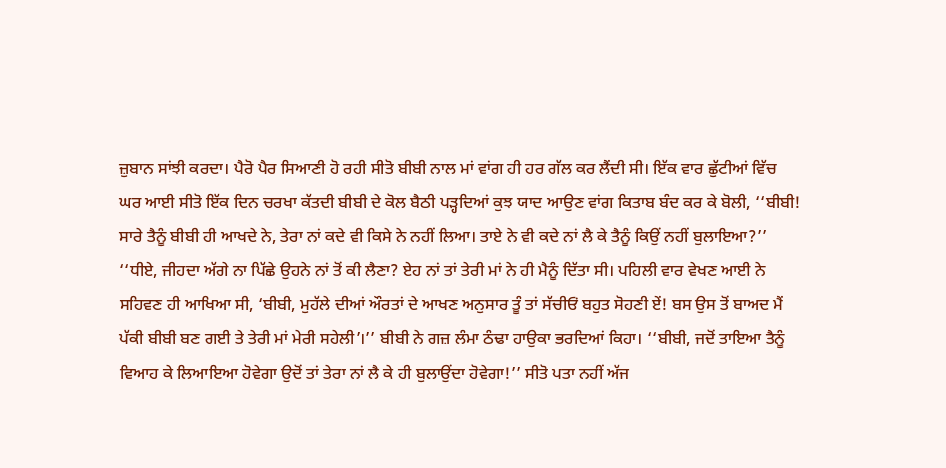ਜ਼ੁਬਾਨ ਸਾਂਝੀ ਕਰਦਾ। ਪੈਰੋ ਪੈਰ ਸਿਆਣੀ ਹੋ ਰਹੀ ਸੀਤੋ ਬੀਬੀ ਨਾਲ ਮਾਂ ਵਾਂਗ ਹੀ ਹਰ ਗੱਲ ਕਰ ਲੈਂਦੀ ਸੀ। ਇੱਕ ਵਾਰ ਛੁੱਟੀਆਂ ਵਿੱਚ ਘਰ ਆਈ ਸੀਤੋ ਇੱਕ ਦਿਨ ਚਰਖਾ ਕੱਤਦੀ ਬੀਬੀ ਦੇ ਕੋਲ ਬੈਠੀ ਪੜ੍ਹਦਿਆਂ ਕੁਝ ਯਾਦ ਆਉਣ ਵਾਂਗ ਕਿਤਾਬ ਬੰਦ ਕਰ ਕੇ ਬੋਲੀ, ‘‘ਬੀਬੀ! ਸਾਰੇ ਤੈਨੂੰ ਬੀਬੀ ਹੀ ਆਖਦੇ ਨੇ, ਤੇਰਾ ਨਾਂ ਕਦੇ ਵੀ ਕਿਸੇ ਨੇ ਨਹੀਂ ਲਿਆ। ਤਾਏ ਨੇ ਵੀ ਕਦੇ ਨਾਂ ਲੈ ਕੇ ਤੈਨੂੰ ਕਿਉਂ ਨਹੀਂ ਬੁਲਾਇਆ?’’ ‘‘ਧੀਏ, ਜੀਹਦਾ ਅੱਗੇ ਨਾ ਪਿੱਛੇ ਉਹਨੇ ਨਾਂ ਤੋਂ ਕੀ ਲੈਣਾ? ਏਹ ਨਾਂ ਤਾਂ ਤੇਰੀ ਮਾਂ ਨੇ ਹੀ ਮੈਨੂੰ ਦਿੱਤਾ ਸੀ। ਪਹਿਲੀ ਵਾਰ ਵੇਖਣ ਆਈ ਨੇ ਸਹਿਵਣ ਹੀ ਆਖਿਆ ਸੀ, ‘ਬੀਬੀ, ਮੁਹੱਲੇ ਦੀਆਂ ਔਰਤਾਂ ਦੇ ਆਖਣ ਅਨੁਸਾਰ ਤੂੰ ਤਾਂ ਸੱਚੀਓਂ ਬਹੁਤ ਸੋਹਣੀ ਏਂ! ਬਸ ਉਸ ਤੋਂ ਬਾਅਦ ਮੈਂ ਪੱਕੀ ਬੀਬੀ ਬਣ ਗਈ ਤੇ ਤੇਰੀ ਮਾਂ ਮੇਰੀ ਸਹੇਲੀ’।’’ ਬੀਬੀ ਨੇ ਗਜ਼ ਲੰਮਾ ਠੰਢਾ ਹਾਉਕਾ ਭਰਦਿਆਂ ਕਿਹਾ। ‘‘ਬੀਬੀ, ਜਦੋਂ ਤਾਇਆ ਤੈਨੂੰ ਵਿਆਹ ਕੇ ਲਿਆਇਆ ਹੋਵੇਗਾ ਉਦੋਂ ਤਾਂ ਤੇਰਾ ਨਾਂ ਲੈ ਕੇ ਹੀ ਬੁਲਾਉਂਦਾ ਹੋਵੇਗਾ!’’ ਸੀਤੋ ਪਤਾ ਨਹੀਂ ਅੱਜ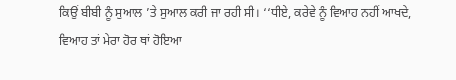ਕਿਉਂ ਬੀਬੀ ਨੂੰ ਸੁਆਲ ’ਤੇ ਸੁਆਲ ਕਰੀ ਜਾ ਰਹੀ ਸੀ। ‘‘ਧੀਏ, ਕਰੇਵੇ ਨੂੰ ਵਿਆਹ ਨਹੀਂ ਆਖਦੇ, ਵਿਆਹ ਤਾਂ ਮੇਰਾ ਹੋਰ ਥਾਂ ਹੋਇਆ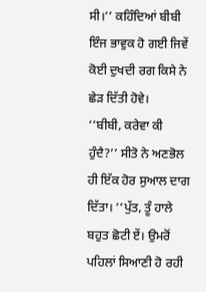ਸੀ।’’ ਕਹਿੰਦਿਆਂ ਬੀਬੀ ਇੰਜ ਭਾਵੁਕ ਹੋ ਗਈ ਜਿਵੇਂ ਕੋਈ ਦੁਖਦੀ ਰਗ ਕਿਸੇ ਨੇ ਛੇੜ ਦਿੱਤੀ ਹੋਵੇ।
‘‘ਬੀਬੀ, ਕਰੇਵਾ ਕੀ ਹੁੰਦੈ?’’ ਸੀਤੋ ਨੇ ਅਣਭੋਲ ਹੀ ਇੱਕ ਹੋਰ ਸੁਆਲ ਦਾਗ ਦਿੱਤਾ। ‘‘ਪੁੱਤ, ਤੂੰ ਹਾਲੇ ਬਹੁਤ ਛੋਟੀ ਏਂ। ਉਮਰੋਂ ਪਹਿਲਾਂ ਸਿਆਣੀ ਹੋ ਰਹੀ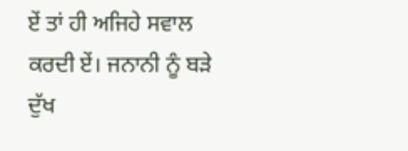ਏਂ ਤਾਂ ਹੀ ਅਜਿਹੇ ਸਵਾਲ ਕਰਦੀ ਏਂ। ਜਨਾਨੀ ਨੂੰ ਬੜੇ ਦੁੱਖ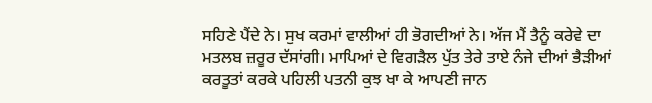ਸਹਿਣੇ ਪੈਂਦੇ ਨੇ। ਸੁਖ ਕਰਮਾਂ ਵਾਲੀਆਂ ਹੀ ਭੋਗਦੀਆਂ ਨੇ। ਅੱਜ ਮੈਂ ਤੈਨੂੰ ਕਰੇਵੇ ਦਾ ਮਤਲਬ ਜ਼ਰੂਰ ਦੱਸਾਂਗੀ। ਮਾਪਿਆਂ ਦੇ ਵਿਗੜੈਲ ਪੁੱਤ ਤੇਰੇ ਤਾਏ ਨੰਜੇ ਦੀਆਂ ਭੈੜੀਆਂ ਕਰਤੂਤਾਂ ਕਰਕੇ ਪਹਿਲੀ ਪਤਨੀ ਕੁਝ ਖਾ ਕੇ ਆਪਣੀ ਜਾਨ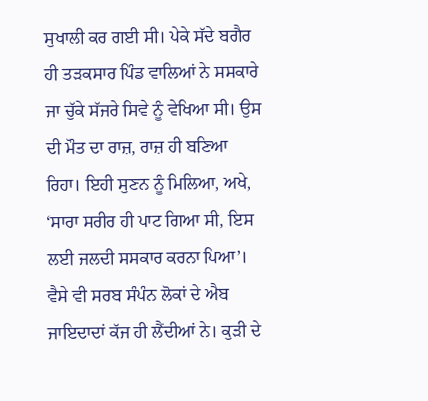ਸੁਖਾਲੀ ਕਰ ਗਈ ਸੀ। ਪੇਕੇ ਸੱਦੇ ਬਗੈਰ ਹੀ ਤੜਕਸਾਰ ਪਿੰਡ ਵਾਲਿਆਂ ਨੇ ਸਸਕਾਰੇ ਜਾ ਚੁੱਕੇ ਸੱਜਰੇ ਸਿਵੇ ਨੂੰ ਵੇਖਿਆ ਸੀ। ਉਸ ਦੀ ਮੌਤ ਦਾ ਰਾਜ਼, ਰਾਜ਼ ਹੀ ਬਣਿਆ ਰਿਹਾ। ਇਹੀ ਸੁਣਨ ਨੂੰ ਮਿਲਿਆ, ਅਖੇ, ‘ਸਾਰਾ ਸਰੀਰ ਹੀ ਪਾਟ ਗਿਆ ਸੀ, ਇਸ ਲਈ ਜਲਦੀ ਸਸਕਾਰ ਕਰਨਾ ਪਿਆ’। ਵੈਸੇ ਵੀ ਸਰਬ ਸੰਪੰਨ ਲੋਕਾਂ ਦੇ ਐਬ ਜਾਇਦਾਦਾਂ ਕੱਜ ਹੀ ਲੈਂਦੀਆਂ ਨੇ। ਕੁੜੀ ਦੇ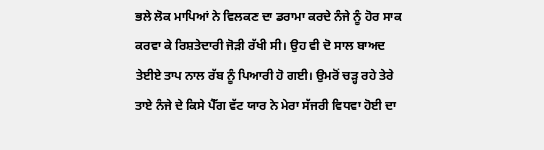ਭਲੇ ਲੋਕ ਮਾਪਿਆਂ ਨੇ ਵਿਲਕਣ ਦਾ ਡਰਾਮਾ ਕਰਦੇ ਨੰਜੇ ਨੂੰ ਹੋਰ ਸਾਕ ਕਰਵਾ ਕੇ ਰਿਸ਼ਤੇਦਾਰੀ ਜੋੜੀ ਰੱਖੀ ਸੀ। ਉਹ ਵੀ ਦੋ ਸਾਲ ਬਾਅਦ ਤੇਈਏ ਤਾਪ ਨਾਲ ਰੱਬ ਨੂੰ ਪਿਆਰੀ ਹੋ ਗਈ। ਉਮਰੋਂ ਚੜ੍ਹ ਰਹੇ ਤੇਰੇ ਤਾਏ ਨੰਜੇ ਦੇ ਕਿਸੇ ਪੈੱਗ ਵੱਟ ਯਾਰ ਨੇ ਮੇਰਾ ਸੱਜਰੀ ਵਿਧਵਾ ਹੋਈ ਦਾ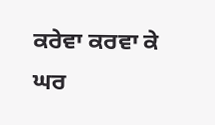ਕਰੇਵਾ ਕਰਵਾ ਕੇ ਘਰ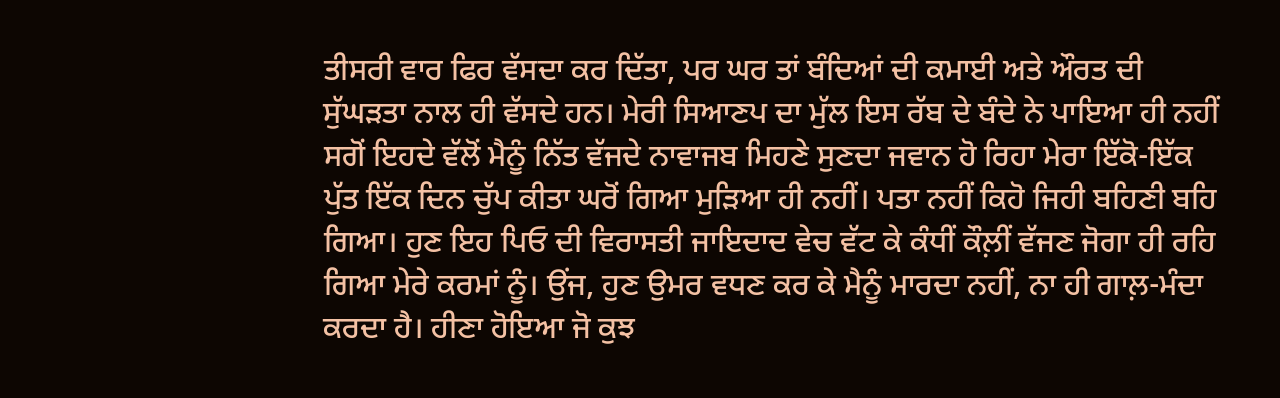ਤੀਸਰੀ ਵਾਰ ਫਿਰ ਵੱਸਦਾ ਕਰ ਦਿੱਤਾ, ਪਰ ਘਰ ਤਾਂ ਬੰਦਿਆਂ ਦੀ ਕਮਾਈ ਅਤੇ ਔਰਤ ਦੀ ਸੁੱਘੜਤਾ ਨਾਲ ਹੀ ਵੱਸਦੇ ਹਨ। ਮੇਰੀ ਸਿਆਣਪ ਦਾ ਮੁੱਲ ਇਸ ਰੱਬ ਦੇ ਬੰਦੇ ਨੇ ਪਾਇਆ ਹੀ ਨਹੀਂ ਸਗੋਂ ਇਹਦੇ ਵੱਲੋਂ ਮੈਨੂੰ ਨਿੱਤ ਵੱਜਦੇ ਨਾਵਾਜਬ ਮਿਹਣੇ ਸੁਣਦਾ ਜਵਾਨ ਹੋ ਰਿਹਾ ਮੇਰਾ ਇੱਕੋ-ਇੱਕ ਪੁੱਤ ਇੱਕ ਦਿਨ ਚੁੱਪ ਕੀਤਾ ਘਰੋਂ ਗਿਆ ਮੁੜਿਆ ਹੀ ਨਹੀਂ। ਪਤਾ ਨਹੀਂ ਕਿਹੋ ਜਿਹੀ ਬਹਿਣੀ ਬਹਿ ਗਿਆ। ਹੁਣ ਇਹ ਪਿਓ ਦੀ ਵਿਰਾਸਤੀ ਜਾਇਦਾਦ ਵੇਚ ਵੱਟ ਕੇ ਕੰਧੀਂ ਕੌਲ਼ੀਂ ਵੱਜਣ ਜੋਗਾ ਹੀ ਰਹਿ ਗਿਆ ਮੇਰੇ ਕਰਮਾਂ ਨੂੰ। ਉਂਜ, ਹੁਣ ਉਮਰ ਵਧਣ ਕਰ ਕੇ ਮੈਨੂੰ ਮਾਰਦਾ ਨਹੀਂ, ਨਾ ਹੀ ਗਾਲ਼-ਮੰਦਾ ਕਰਦਾ ਹੈ। ਹੀਣਾ ਹੋਇਆ ਜੋ ਕੁਝ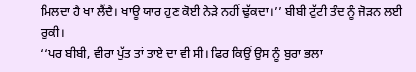ਮਿਲਦਾ ਹੈ ਖਾ ਲੈਂਦੈ। ਖਾਊ ਯਾਰ ਹੁਣ ਕੋਈ ਨੇੜੇ ਨਹੀਂ ਢੁੱਕਦਾ।’’ ਬੀਬੀ ਟੁੱਟੀ ਤੰਦ ਨੂੰ ਜੋੜਨ ਲਈ ਰੁਕੀ।
‘‘ਪਰ ਬੀਬੀ, ਵੀਰਾ ਪੁੱਤ ਤਾਂ ਤਾਏ ਦਾ ਵੀ ਸੀ। ਫਿਰ ਕਿਉਂ ਉਸ ਨੂੰ ਬੁਰਾ ਭਲਾ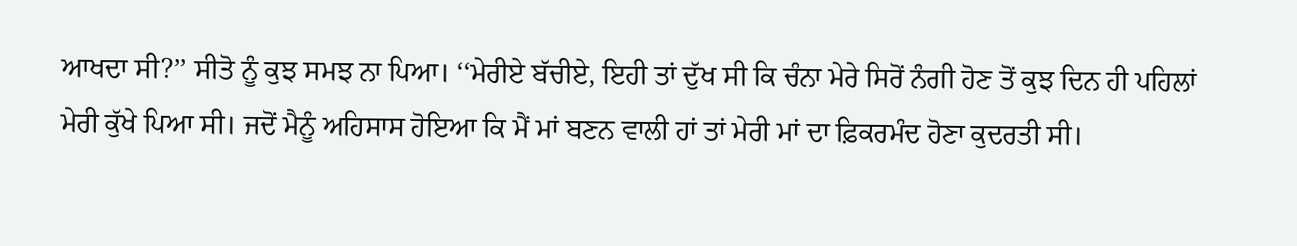ਆਖਦਾ ਸੀ?’’ ਸੀਤੋ ਨੂੰ ਕੁਝ ਸਮਝ ਨਾ ਪਿਆ। ‘‘ਮੇਰੀਏ ਬੱਚੀਏ, ਇਹੀ ਤਾਂ ਦੁੱਖ ਸੀ ਕਿ ਚੰਨਾ ਮੇਰੇ ਸਿਰੋਂ ਨੰਗੀ ਹੋਣ ਤੋਂ ਕੁਝ ਦਿਨ ਹੀ ਪਹਿਲਾਂ ਮੇਰੀ ਕੁੱਖੇ ਪਿਆ ਸੀ। ਜਦੋਂ ਮੈਨੂੰ ਅਹਿਸਾਸ ਹੋਇਆ ਕਿ ਮੈਂ ਮਾਂ ਬਣਨ ਵਾਲੀ ਹਾਂ ਤਾਂ ਮੇਰੀ ਮਾਂ ਦਾ ਫ਼ਿਕਰਮੰਦ ਹੋਣਾ ਕੁਦਰਤੀ ਸੀ।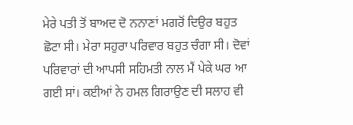ਮੇਰੇ ਪਤੀ ਤੋਂ ਬਾਅਦ ਦੋ ਨਨਾਣਾਂ ਮਗਰੋਂ ਦਿਉਰ ਬਹੁਤ ਛੋਟਾ ਸੀ। ਮੇਰਾ ਸਹੁਰਾ ਪਰਿਵਾਰ ਬਹੁਤ ਚੰਗਾ ਸੀ। ਦੋਵਾਂ ਪਰਿਵਾਰਾਂ ਦੀ ਆਪਸੀ ਸਹਿਮਤੀ ਨਾਲ ਮੈਂ ਪੇਕੇ ਘਰ ਆ ਗਈ ਸਾਂ। ਕਈਆਂ ਨੇ ਹਮਲ ਗਿਰਾਉਣ ਦੀ ਸਲਾਹ ਵੀ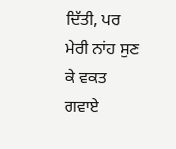ਦਿੱਤੀ, ਪਰ ਮੇਰੀ ਨਾਂਹ ਸੁਣ ਕੇ ਵਕਤ ਗਵਾਏ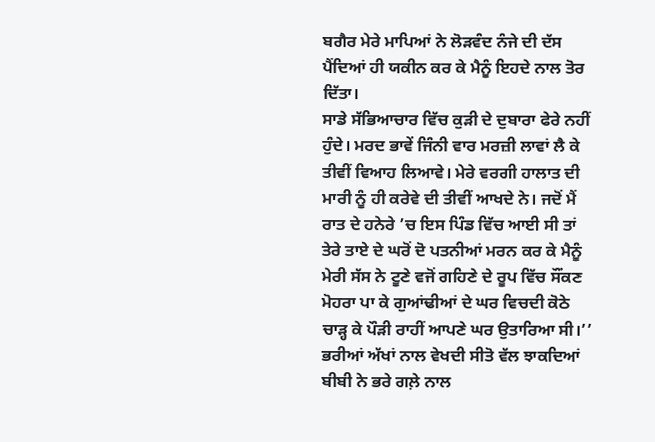ਬਗੈਰ ਮੇਰੇ ਮਾਪਿਆਂ ਨੇ ਲੋੜਵੰਦ ਨੰਜੇ ਦੀ ਦੱਸ ਪੈਂਦਿਆਂ ਹੀ ਯਕੀਨ ਕਰ ਕੇ ਮੈਨੂੰ ਇਹਦੇ ਨਾਲ ਤੋਰ ਦਿੱਤਾ।
ਸਾਡੇ ਸੱਭਿਆਚਾਰ ਵਿੱਚ ਕੁੜੀ ਦੇ ਦੁਬਾਰਾ ਫੇਰੇ ਨਹੀਂ ਹੁੰਦੇ। ਮਰਦ ਭਾਵੇਂ ਜਿੰਨੀ ਵਾਰ ਮਰਜ਼ੀ ਲਾਵਾਂ ਲੈ ਕੇ ਤੀਵੀਂ ਵਿਆਹ ਲਿਆਵੇ। ਮੇਰੇ ਵਰਗੀ ਹਾਲਾਤ ਦੀ ਮਾਰੀ ਨੂੰ ਹੀ ਕਰੇਵੇ ਦੀ ਤੀਵੀਂ ਆਖਦੇ ਨੇ। ਜਦੋਂ ਮੈਂ ਰਾਤ ਦੇ ਹਨੇਰੇ ’ਚ ਇਸ ਪਿੰਡ ਵਿੱਚ ਆਈ ਸੀ ਤਾਂ ਤੇਰੇ ਤਾਏ ਦੇ ਘਰੋਂ ਦੋ ਪਤਨੀਆਂ ਮਰਨ ਕਰ ਕੇ ਮੈਨੂੰ ਮੇਰੀ ਸੱਸ ਨੇ ਟੂਣੇ ਵਜੋਂ ਗਹਿਣੇ ਦੇ ਰੂਪ ਵਿੱਚ ਸੌਂਕਣ ਮੋਹਰਾ ਪਾ ਕੇ ਗੁਆਂਢੀਆਂ ਦੇ ਘਰ ਵਿਚਦੀ ਕੋਠੇ ਚਾੜ੍ਹ ਕੇ ਪੌੜੀ ਰਾਹੀਂ ਆਪਣੇ ਘਰ ਉਤਾਰਿਆ ਸੀ।’’ ਭਰੀਆਂ ਅੱਖਾਂ ਨਾਲ ਵੇਖਦੀ ਸੀਤੋ ਵੱਲ ਝਾਕਦਿਆਂ ਬੀਬੀ ਨੇ ਭਰੇ ਗਲ਼ੇ ਨਾਲ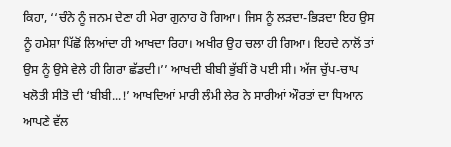ਕਿਹਾ, ‘‘ਚੰਨੇ ਨੂੰ ਜਨਮ ਦੇਣਾ ਹੀ ਮੇਰਾ ਗੁਨਾਹ ਹੋ ਗਿਆ। ਜਿਸ ਨੂੰ ਲੜਦਾ-ਭਿੜਦਾ ਇਹ ਉਸ ਨੂੰ ਹਮੇਸ਼ਾ ਪਿੱਛੋਂ ਲਿਆਂਦਾ ਹੀ ਆਖਦਾ ਰਿਹਾ। ਅਖੀਰ ਉਹ ਚਲਾ ਹੀ ਗਿਆ। ਇਹਦੇ ਨਾਲੋਂ ਤਾਂ ਉਸ ਨੂੰ ਉਸੇ ਵੇਲੇ ਹੀ ਗਿਰਾ ਛੱਡਦੀ।’’ ਆਖਦੀ ਬੀਬੀ ਭੁੱਬੀਂ ਰੋ ਪਈ ਸੀ। ਅੱਜ ਚੁੱਪ-ਚਾਪ ਖਲੋਤੀ ਸੀਤੋ ਦੀ ‘ਬੀਬੀ...!’ ਆਖਦਿਆਂ ਮਾਰੀ ਲੰਮੀ ਲੇਰ ਨੇ ਸਾਰੀਆਂ ਔਰਤਾਂ ਦਾ ਧਿਆਨ ਆਪਣੇ ਵੱਲ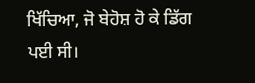ਖਿੱਚਿਆ, ਜੋ ਬੇਹੋਸ਼ ਹੋ ਕੇ ਡਿੱਗ ਪਈ ਸੀ।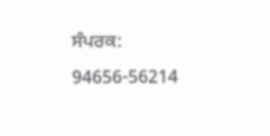ਸੰਪਰਕ: 94656-56214